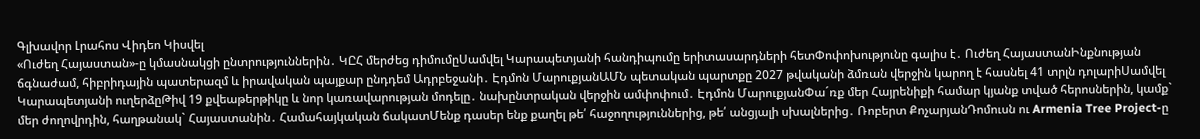Գլխավոր Լրահոս Վիդեո Կիսվել
«Ուժեղ Հայաստան»-ը կմասնակցի ընտրություններին․ ԿԸՀ մերժեց դիմումըՍամվել Կարապետյանի հանդիպումը երիտասարդների հետՓոփոխությունը գալիս է․ Ուժեղ ՀայաստանԻնքնության ճգնաժամ, հիբրիդային պատերազմ և իրավական պայքար ընդդեմ Ադրբեջանի․ Էդմոն ՄարուքյանԱՄՆ պետական պարտքը 2027 թվականի ձմռան վերջին կարող է հասնել 41 տրլն դոլարիՍամվել Կարապետյանի ուղերձըԹիվ 19 քվեաթերթիկը և նոր կառավարության մոդելը․ նախընտրական վերջին ամփոփում․ Էդմոն ՄարուքյանՓա´ռք մեր Հայրենիքի համար կյանք տված հերոսներին, կամք` մեր ժողովրդին, հաղթանակ` Հայաստանին․ Համահայկական ճակատՄենք դասեր ենք քաղել թե՛ հաջողություններից, թե՛ անցյալի սխալներից․ Ռոբերտ ՔոչարյանԴոմուսն ու Armenia Tree Project-ը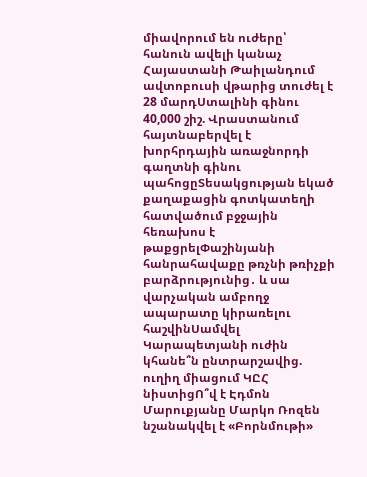միավորում են ուժերը՝ հանուն ավելի կանաչ Հայաստանի Թաիլանդում ավտոբուսի վթարից տուժել է 28 մարդՍտալինի գինու 40,000 շիշ. Վրաստանում հայտնաբերվել է խորհրդային առաջնորդի գաղտնի գինու պահոցըՏեսակցության եկած քաղաքացին գոտկատեղի հատվածում բջջային հեռախոս է թաքցրելՓաշինյանի հանրահավաքը թռչնի թռիչքի բարձրությունից․ և սա վարչական ամբողջ ապարատը կիրառելու հաշվինՍամվել Կարապետյանի ուժին կհանե՞ն ընտրարշավից. ուղիղ միացում ԿԸՀ նիստիցՈ՞վ է Էդմոն Մարուքյանը Մարկո Ռոզեն նշանակվել է «Բորնմութի»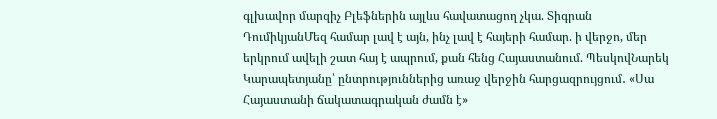գլխավոր մարզիչ Բլեֆներին այլևս հավատացող չկա. Տիգրան ԴումիկյանՄեզ համար լավ է այն, ինչ լավ է հայերի համար. ի վերջո, մեր երկրում ավելի շատ հայ է ապրում, քան հենց Հայաստանում. ՊեսկովՆարեկ Կարապետյանը՝ ընտրություններից առաջ վերջին հարցազրույցում․ «Սա Հայաստանի ճակատագրական ժամն է»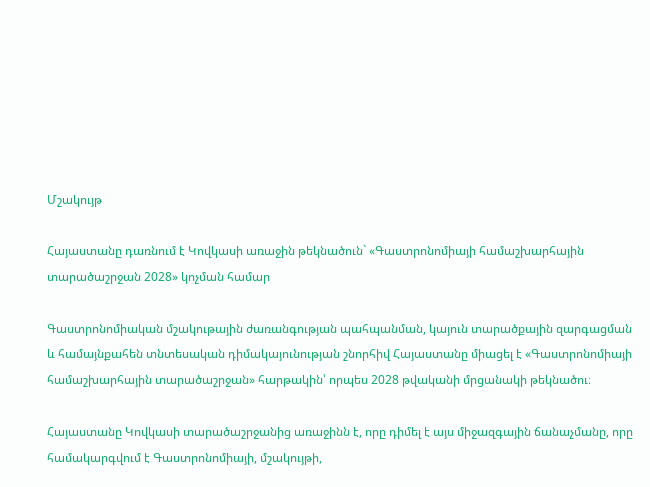Մշակույթ

Հայաստանը դառնում է Կովկասի առաջին թեկնածուն` «Գաստրոնոմիայի համաշխարհային տարածաշրջան 2028» կոչման համար

Գաստրոնոմիական մշակութային ժառանգության պահպանման, կայուն տարածքային զարգացման և համայնքահեն տնտեսական դիմակայունության շնորհիվ Հայաստանը միացել է «Գաստրոնոմիայի համաշխարհային տարածաշրջան» հարթակին՝ որպես 2028 թվականի մրցանակի թեկնածու։

Հայաստանը Կովկասի տարածաշրջանից առաջինն է, որը դիմել է այս միջազգային ճանաչմանը, որը համակարգվում է Գաստրոնոմիայի, մշակույթի,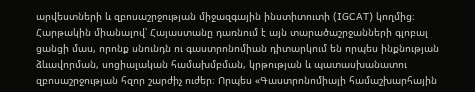արվեստների և զբոսաշրջության միջազգային ինստիտուտի (IGCAT) կողմից։ Հարթակին միանալով՝ Հայաստանը դառնում է այն տարածաշրջանների գլոբալ ցանցի մաս, որոնք սնունդն ու գաստրոնոմիան դիտարկում են որպես ինքնության ձևավորման, սոցիալական համախմբման, կրթության և պատասխանատու զբոսաշրջության հզոր շարժիչ ուժեր։ Որպես «Գաստրոնոմիայի համաշխարհային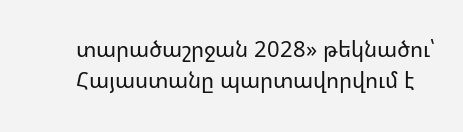տարածաշրջան 2028» թեկնածու՝ Հայաստանը պարտավորվում է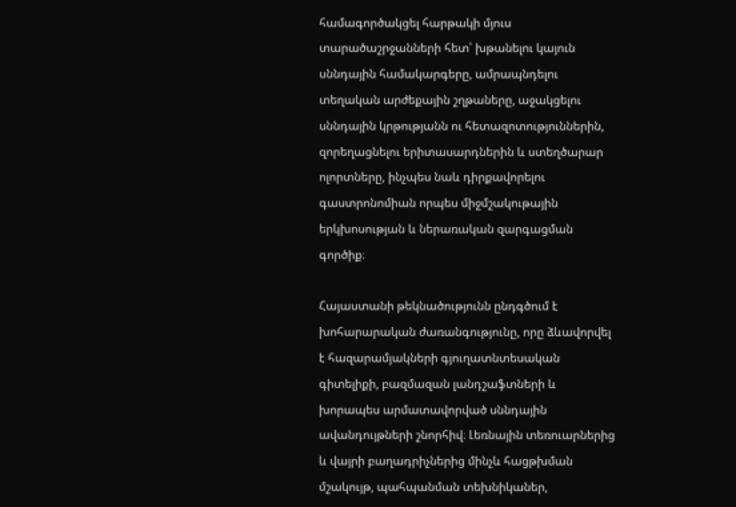համագործակցել հարթակի մյուս տարածաշրջանների հետ՝ խթանելու կայուն սննդային համակարգերը, ամրապնդելու տեղական արժեքային շղթաները, աջակցելու սննդային կրթությանն ու հետազոտություններին, զորեղացնելու երիտասարդներին և ստեղծարար ոլորտները, ինչպես նաև դիրքավորելու գաստրոնոմիան որպես միջմշակութային երկխոսության և ներառական զարգացման գործիք։

Հայաստանի թեկնածությունն ընդգծում է խոհարարական ժառանգությունը, որը ձևավորվել է հազարամյակների գյուղատնտեսական գիտելիքի, բազմազան լանդշաֆտների և խորապես արմատավորված սննդային ավանդույթների շնորհիվ։ Լեռնային տեռուարներից և վայրի բաղադրիչներից մինչև հացթխման մշակույթ, պահպանման տեխնիկաներ,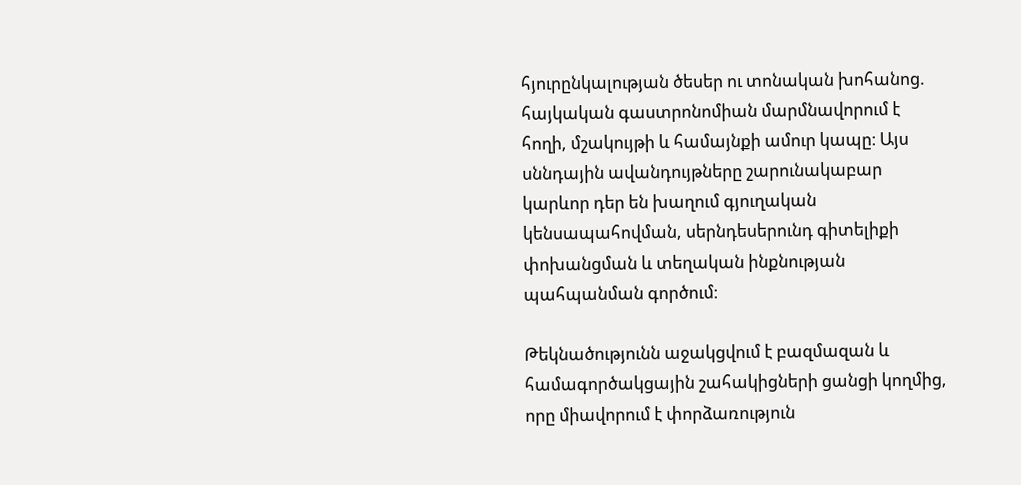հյուրընկալության ծեսեր ու տոնական խոհանոց. հայկական գաստրոնոմիան մարմնավորում է հողի, մշակույթի և համայնքի ամուր կապը։ Այս սննդային ավանդույթները շարունակաբար կարևոր դեր են խաղում գյուղական կենսապահովման, սերնդեսերունդ գիտելիքի փոխանցման և տեղական ինքնության պահպանման գործում։

Թեկնածությունն աջակցվում է բազմազան և համագործակցային շահակիցների ցանցի կողմից, որը միավորում է փորձառություն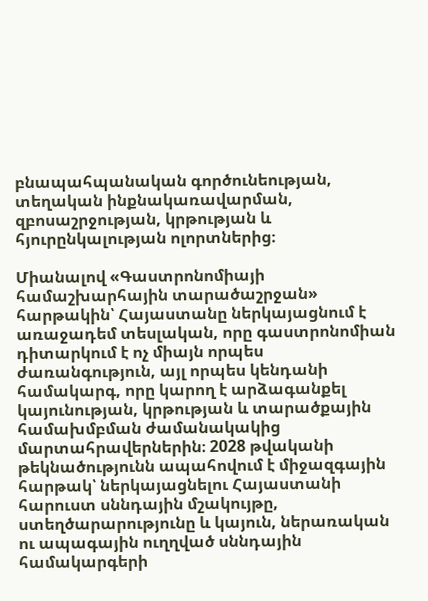բնապահպանական գործունեության, տեղական ինքնակառավարման, զբոսաշրջության, կրթության և հյուրընկալության ոլորտներից։

Միանալով «Գաստրոնոմիայի համաշխարհային տարածաշրջան» հարթակին՝ Հայաստանը ներկայացնում է առաջադեմ տեսլական, որը գաստրոնոմիան դիտարկում է ոչ միայն որպես ժառանգություն, այլ որպես կենդանի համակարգ, որը կարող է արձագանքել կայունության, կրթության և տարածքային համախմբման ժամանակակից մարտահրավերներին։ 2028 թվականի թեկնածությունն ապահովում է միջազգային հարթակ՝ ներկայացնելու Հայաստանի հարուստ սննդային մշակույթը, ստեղծարարությունը և կայուն, ներառական ու ապագային ուղղված սննդային համակարգերի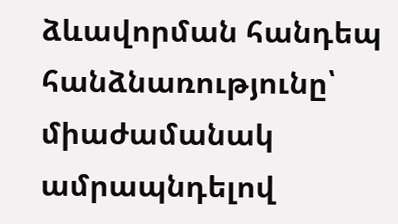ձևավորման հանդեպ հանձնառությունը՝ միաժամանակ ամրապնդելով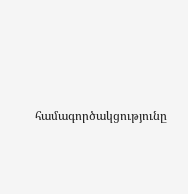համագործակցությունը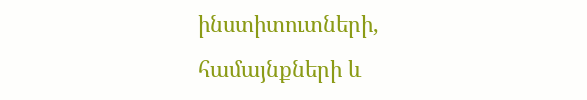ինստիտուտների, համայնքների և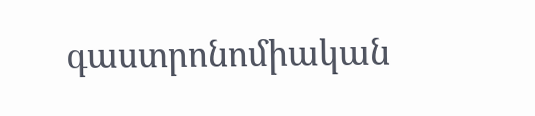գաստրոնոմիական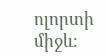ոլորտի միջև։